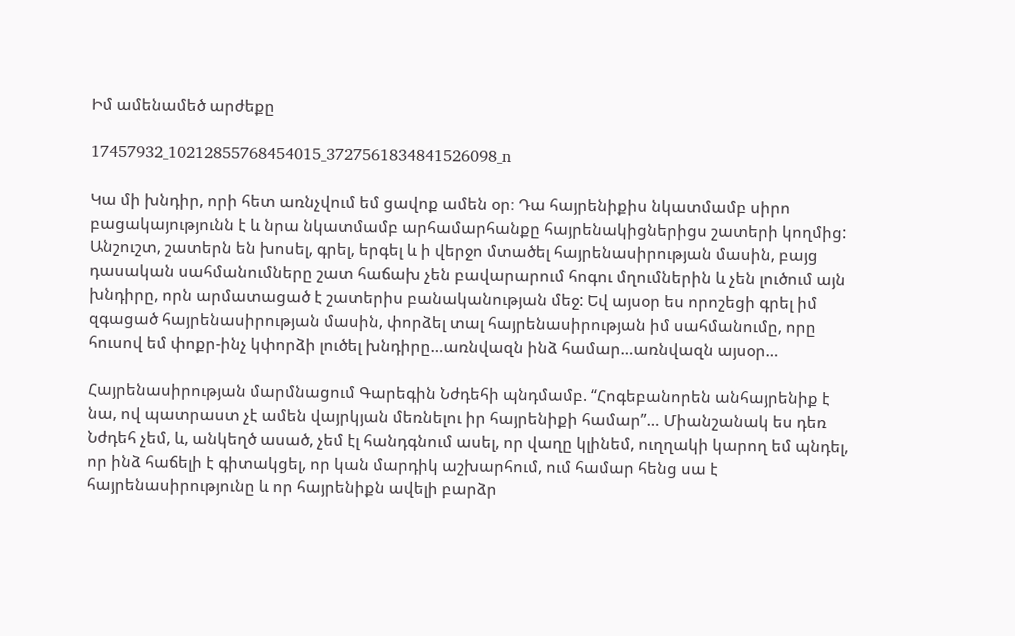Իմ ամենամեծ արժեքը

17457932_10212855768454015_3727561834841526098_n

Կա մի խնդիր, որի հետ առնչվում եմ ցավոք ամեն օր։ Դա հայրենիքիս նկատմամբ սիրո բացակայությունն է և նրա նկատմամբ արհամարհանքը հայրենակիցներիցս շատերի կողմից: Անշուշտ, շատերն են խոսել, գրել, երգել և ի վերջո մտածել հայրենասիրության մասին, բայց դասական սահմանումները շատ հաճախ չեն բավարարում հոգու մղումներին և չեն լուծում այն խնդիրը, որն արմատացած է շատերիս բանականության մեջ: Եվ այսօր ես որոշեցի գրել իմ զգացած հայրենասիրության մասին, փորձել տալ հայրենասիրության իմ սահմանումը, որը հուսով եմ փոքր-ինչ կփորձի լուծել խնդիրը…առնվազն ինձ համար…առնվազն այսօր…

Հայրենասիրության մարմնացում Գարեգին Նժդեհի պնդմամբ. “Հոգեբանորեն անհայրենիք է նա, ով պատրաստ չէ ամեն վայրկյան մեռնելու իր հայրենիքի համար”… Միանշանակ ես դեռ Նժդեհ չեմ, և, անկեղծ ասած, չեմ էլ հանդգնում ասել, որ վաղը կլինեմ, ուղղակի կարող եմ պնդել, որ ինձ հաճելի է գիտակցել, որ կան մարդիկ աշխարհում, ում համար հենց սա է հայրենասիրությունը և որ հայրենիքն ավելի բարձր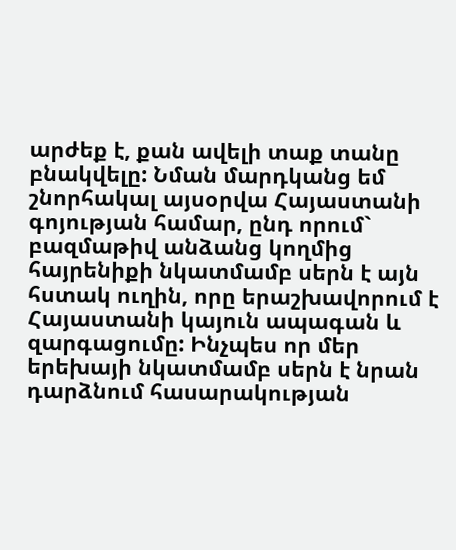արժեք է, քան ավելի տաք տանը բնակվելը: Նման մարդկանց եմ շնորհակալ այսօրվա Հայաստանի գոյության համար, ընդ որում` բազմաթիվ անձանց կողմից հայրենիքի նկատմամբ սերն է այն հստակ ուղին, որը երաշխավորում է Հայաստանի կայուն ապագան և զարգացումը: Ինչպես որ մեր երեխայի նկատմամբ սերն է նրան դարձնում հասարակության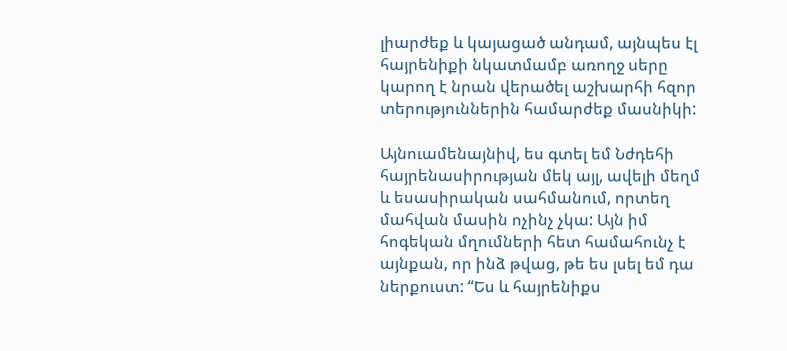լիարժեք և կայացած անդամ, այնպես էլ հայրենիքի նկատմամբ առողջ սերը կարող է նրան վերածել աշխարհի հզոր տերություններին համարժեք մասնիկի:

Այնուամենայնիվ, ես գտել եմ Նժդեհի հայրենասիրության մեկ այլ, ավելի մեղմ և եսասիրական սահմանում, որտեղ մահվան մասին ոչինչ չկա: Այն իմ հոգեկան մղումների հետ համահունչ է այնքան, որ ինձ թվաց, թե ես լսել եմ դա ներքուստ: “Ես և հայրենիքս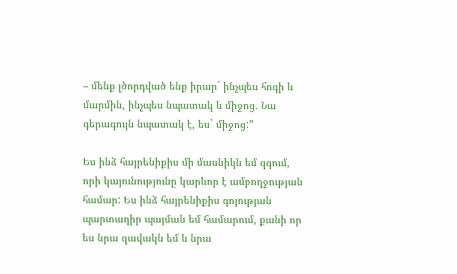– մենք լծորդված ենք իրար` ինչպես հոգի և մարմին, ինչպես նպատակ և միջոց. Նա գերագույն նպատակ է, ես` միջոց:”

Ես ինձ հայրենիքիս մի մասնիկն եմ զգում, որի կայունությունը կարևոր է ամբողջության համար: Ես ինձ հայրենիքիս գոյության պարտադիր պայման եմ համարում, քանի որ ես նրա զավակն եմ և նրա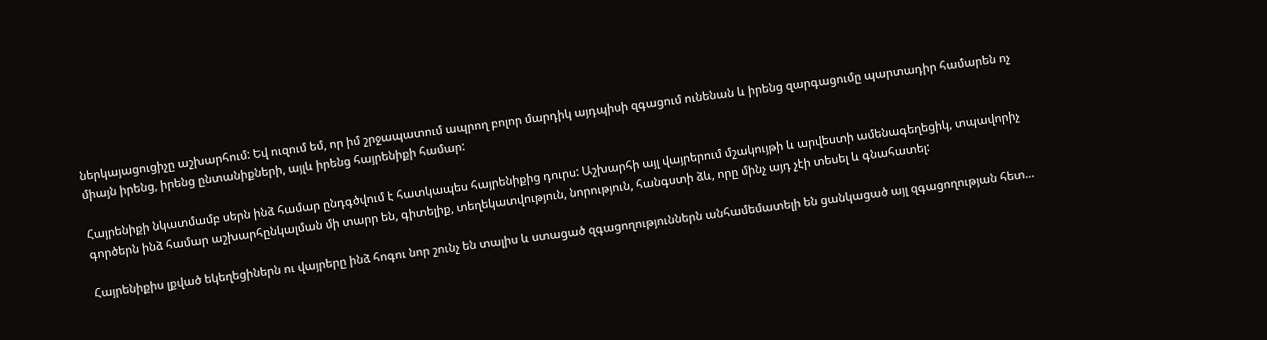ներկայացուցիչը աշխարհում: Եվ ուզում եմ, որ իմ շրջապատում ապրող բոլոր մարդիկ այդպիսի զգացում ունենան և իրենց զարգացումը պարտադիր համարեն ոչ միայն իրենց, իրենց ընտանիքների, այլև իրենց հայրենիքի համար:

Հայրենիքի նկատմամբ սերն ինձ համար ընդգծվում է հատկապես հայրենիքից դուրս: Աշխարհի այլ վայրերում մշակույթի և արվեստի ամենագեղեցիկ, տպավորիչ գործերն ինձ համար աշխարհընկալման մի տարր են, գիտելիք, տեղեկատվություն, նորություն, հանգստի ձև, որը մինչ այդ չէի տեսել և գնահատել:

Հայրենիքիս լքված եկեղեցիներն ու վայրերը ինձ հոգու նոր շունչ են տալիս և ստացած զգացողություններն անհամեմատելի են ցանկացած այլ զգացողության հետ…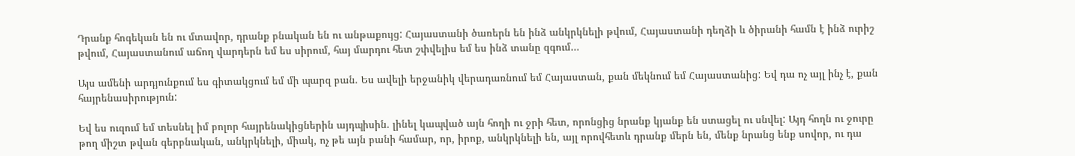Դրանք հոգեկան են ու մտավոր, դրանք բնական են ու անթաքույց: Հայաստանի ծառերն են ինձ անկրկնելի թվում, Հայաստանի դեղձի և ծիրանի համն է ինձ ուրիշ թվում, Հայաստանում աճող վարդերն եմ ես սիրում, հայ մարդու հետ շփվելիս եմ ես ինձ տանը զգում…

Այս ամենի արդյունքում ես գիտակցում եմ մի պարզ բան. Ես ավելի երջանիկ վերադառնում եմ Հայաստան, քան մեկնում եմ Հայաստանից: Եվ դա ոչ այլ ինչ է, քան հայրենասիրություն:

Եվ ես ուզում եմ տեսնել իմ բոլոր հայրենակիցներին այդպիսին. լինել կապված այն հողի ու ջրի հետ, որոնցից նրանք կյանք են ստացել ու սնվել: Այդ հողն ու ջուրը թող միշտ թվան գերբնական, անկրկնելի, միակ, ոչ թե այն բանի համար, որ, իրոք, անկրկնելի են, այլ որովհետև դրանք մերն են, մենք նրանց ենք սովոր, ու դա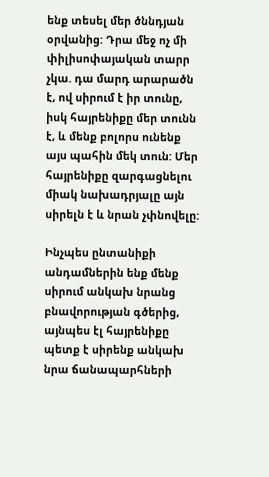ենք տեսել մեր ծննդյան օրվանից: Դրա մեջ ոչ մի փիլիսոփայական տարր չկա. դա մարդ արարածն է, ով սիրում է իր տունը, իսկ հայրենիքը մեր տունն է, և մենք բոլորս ունենք այս պահին մեկ տուն: Մեր հայրենիքը զարգացնելու միակ նախադրյալը այն սիրելն է և նրան չփնովելը:

Ինչպես ընտանիքի անդամներին ենք մենք սիրում անկախ նրանց բնավորության գծերից, այնպես էլ հայրենիքը պետք է սիրենք անկախ նրա ճանապարհների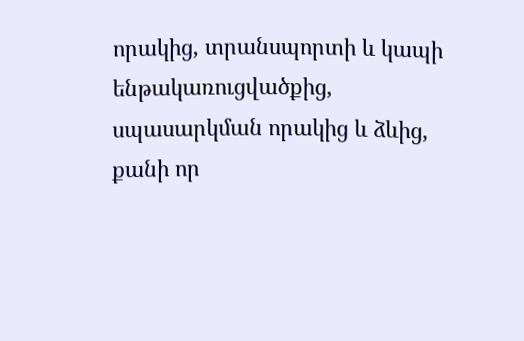որակից, տրանսպորտի և կապի ենթակառուցվածքից, սպասարկման որակից և ձևից, քանի որ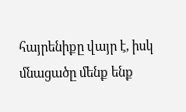հայրենիքը վայր է, իսկ մնացածը մենք ենք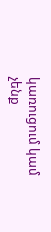կառուցում կամ չենք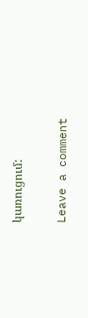կառուցում:

Leave a comment